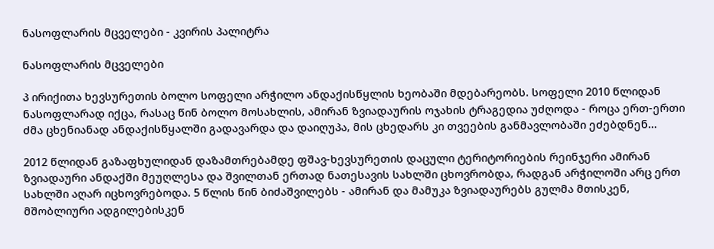ნასოფლარის მცველები - კვირის პალიტრა

ნასოფლარის მცველები

პ ირიქითა ხევსურეთის ბოლო სოფელი არჭილო ანდაქისწყლის ხეობაში მდებარეობს. სოფელი 2010 წლიდან ნასოფლარად იქცა, რასაც წინ ბოლო მოსახლის, ამირან ზვიადაურის ოჯახის ტრაგედია უძღოდა - როცა ერთ-ერთი ძმა ცხენიანად ანდაქისწყალში გადავარდა და დაიღუპა, მის ცხედარს კი თვეების განმავლობაში ეძებდნენ...

2012 წლიდან გაზაფხულიდან დაზამთრებამდე ფშავ-ხევსურეთის დაცული ტერიტორიების რეინჯერი ამირან ზვიადაური ანდაქში მეუღლესა და შვილთან ერთად ნათესავის სახლში ცხოვრობდა, რადგან არჭილოში არც ერთ სახლში აღარ იცხოვრებოდა. 5 წლის წინ ბიძაშვილებს - ამირან და მამუკა ზვიადაურებს გულმა მთისკენ, მშობლიური ადგილებისკენ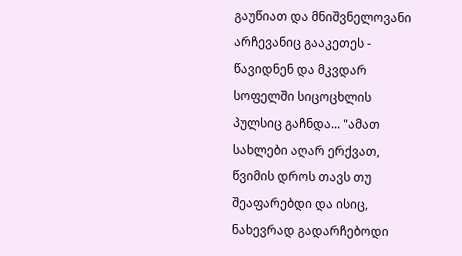გაუწიათ და მნიშვნელოვანი არჩევანიც გააკეთეს - წავიდნენ და მკვდარ სოფელში სიცოცხლის პულსიც გაჩნდა... "ამათ სახლები აღარ ერქვათ, წვიმის დროს თავს თუ შეაფარებდი და ისიც, ნახევრად გადარჩებოდი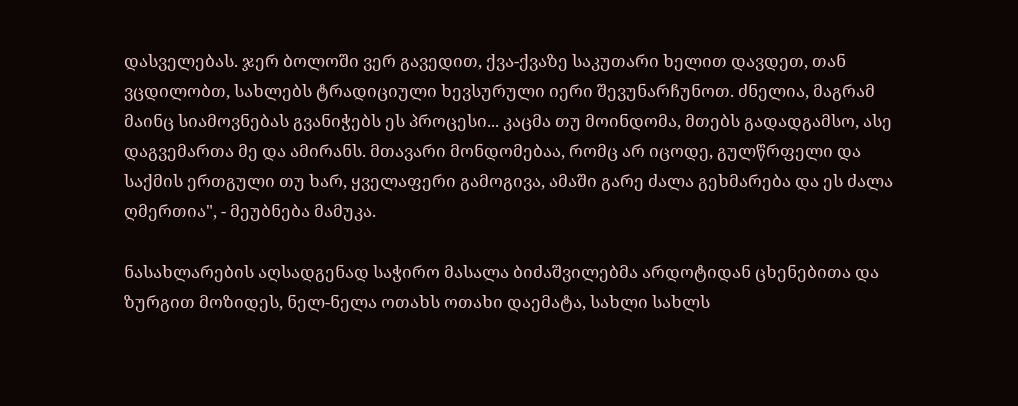დასველებას. ჯერ ბოლოში ვერ გავედით, ქვა-ქვაზე საკუთარი ხელით დავდეთ, თან ვცდილობთ, სახლებს ტრადიციული ხევსურული იერი შევუნარჩუნოთ. ძნელია, მაგრამ მაინც სიამოვნებას გვანიჭებს ეს პროცესი... კაცმა თუ მოინდომა, მთებს გადადგამსო, ასე დაგვემართა მე და ამირანს. მთავარი მონდომებაა, რომც არ იცოდე, გულწრფელი და საქმის ერთგული თუ ხარ, ყველაფერი გამოგივა, ამაში გარე ძალა გეხმარება და ეს ძალა ღმერთია", - მეუბნება მამუკა.

ნასახლარების აღსადგენად საჭირო მასალა ბიძაშვილებმა არდოტიდან ცხენებითა და ზურგით მოზიდეს, ნელ-ნელა ოთახს ოთახი დაემატა, სახლი სახლს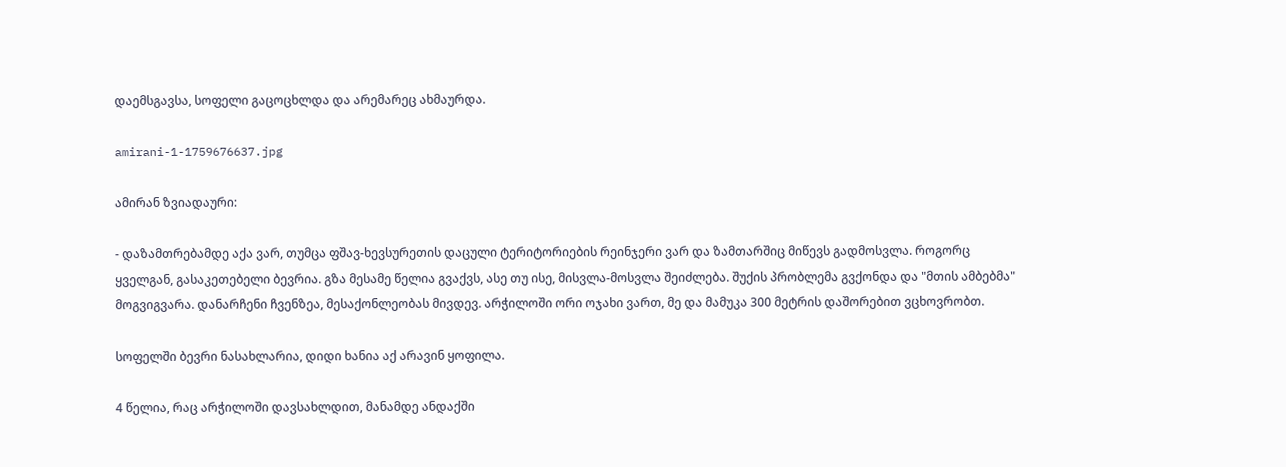დაემსგავსა, სოფელი გაცოცხლდა და არემარეც ახმაურდა.

amirani-1-1759676637.jpg

ამირან ზვიადაური:

- დაზამთრებამდე აქა ვარ, თუმცა ფშავ-ხევსურეთის დაცული ტერიტორიების რეინჯერი ვარ და ზამთარშიც მიწევს გადმოსვლა. როგორც ყველგან, გასაკეთებელი ბევრია. გზა მესამე წელია გვაქვს, ასე თუ ისე, მისვლა-მოსვლა შეიძლება. შუქის პრობლემა გვქონდა და "მთის ამბებმა" მოგვიგვარა. დანარჩენი ჩვენზეა, მესაქონლეობას მივდევ. არჭილოში ორი ოჯახი ვართ, მე და მამუკა 300 მეტრის დაშორებით ვცხოვრობთ.

სოფელში ბევრი ნასახლარია, დიდი ხანია აქ არავინ ყოფილა.

4 წელია, რაც არჭილოში დავსახლდით, მანამდე ანდაქში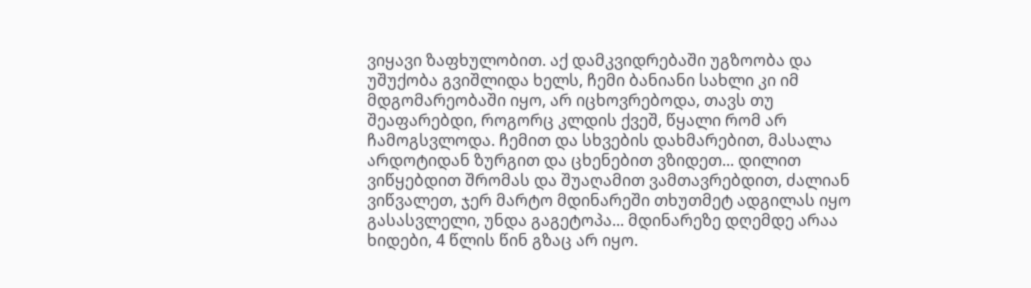ვიყავი ზაფხულობით. აქ დამკვიდრებაში უგზოობა და უშუქობა გვიშლიდა ხელს, ჩემი ბანიანი სახლი კი იმ მდგომარეობაში იყო, არ იცხოვრებოდა, თავს თუ შეაფარებდი, როგორც კლდის ქვეშ, წყალი რომ არ ჩამოგსვლოდა. ჩემით და სხვების დახმარებით, მასალა არდოტიდან ზურგით და ცხენებით ვზიდეთ... დილით ვიწყებდით შრომას და შუაღამით ვამთავრებდით, ძალიან ვიწვალეთ, ჯერ მარტო მდინარეში თხუთმეტ ადგილას იყო გასასვლელი, უნდა გაგეტოპა... მდინარეზე დღემდე არაა ხიდები, 4 წლის წინ გზაც არ იყო.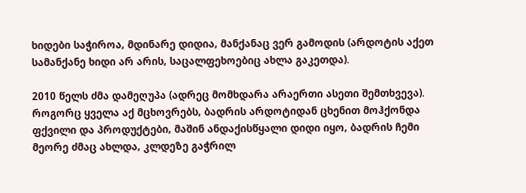ხიდები საჭიროა, მდინარე დიდია, მანქანაც ვერ გამოდის (არდოტის აქეთ სამანქანე ხიდი არ არის, საცალფეხოებიც ახლა გაკეთდა).

2010 წელს ძმა დამეღუპა (ადრეც მომხდარა არაერთი ასეთი შემთხვევა). როგორც ყველა აქ მცხოვრებს, ბადრის არდოტიდან ცხენით მოჰქონდა ფქვილი და პროდუქტები, მაშინ ანდაქისწყალი დიდი იყო, ბადრის ჩემი მეორე ძმაც ახლდა, კლდეზე გაჭრილ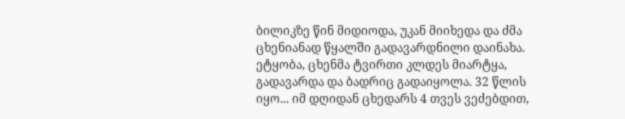ბილიკზე წინ მიდიოდა, უკან მიიხედა და ძმა ცხენიანად წყალში გადავარდნილი დაინახა. ეტყობა, ცხენმა ტვირთი კლდეს მიარტყა, გადავარდა და ბადრიც გადაიყოლა. 32 წლის იყო... იმ დღიდან ცხედარს 4 თვეს ვეძებდით,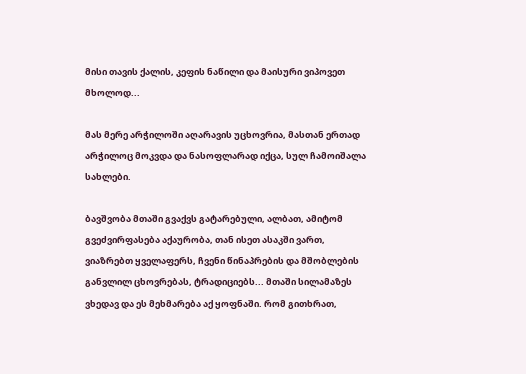მისი თავის ქალის, კეფის ნაწილი და მაისური ვიპოვეთ მხოლოდ...

მას მერე არჭილოში აღარავის უცხოვრია, მასთან ერთად არჭილოც მოკვდა და ნასოფლარად იქცა, სულ ჩამოიშალა სახლები.

ბავშვობა მთაში გვაქვს გატარებული, ალბათ, ამიტომ გვეძვირფასება აქაურობა, თან ისეთ ასაკში ვართ, ვიაზრებთ ყველაფერს, ჩვენი წინაპრების და მშობლების განვლილ ცხოვრებას, ტრადიციებს... მთაში სილამაზეს ვხედავ და ეს მეხმარება აქ ყოფნაში. რომ გითხრათ,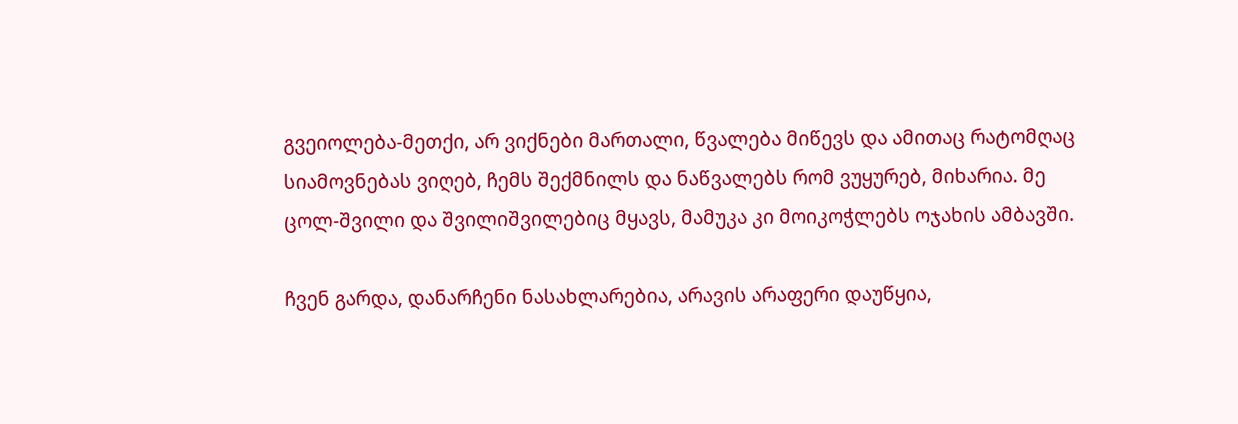გვეიოლება-მეთქი, არ ვიქნები მართალი, წვალება მიწევს და ამითაც რატომღაც სიამოვნებას ვიღებ, ჩემს შექმნილს და ნაწვალებს რომ ვუყურებ, მიხარია. მე ცოლ-შვილი და შვილიშვილებიც მყავს, მამუკა კი მოიკოჭლებს ოჯახის ამბავში.

ჩვენ გარდა, დანარჩენი ნასახლარებია, არავის არაფერი დაუწყია,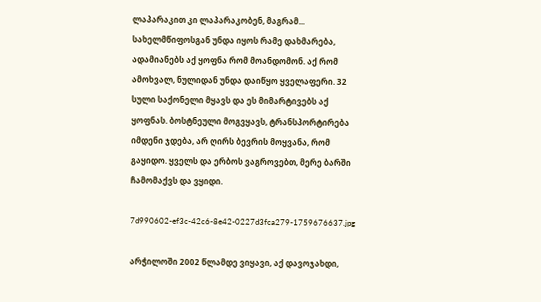ლაპარაკით კი ლაპარაკობენ, მაგრამ... სახელმწიფოსგან უნდა იყოს რამე დახმარება, ადამიანებს აქ ყოფნა რომ მოანდომონ. აქ რომ ამოხვალ, ნულიდან უნდა დაიწყო ყველაფერი. 32 სული საქონელი მყავს და ეს მიმარტივებს აქ ყოფნას. ბოსტნეული მოგვყავს, ტრანსპორტირება იმდენი ჯდება, არ ღირს ბევრის მოყვანა, რომ გაყიდო. ყველს და ერბოს ვაგროვებთ, მერე ბარში ჩამომაქვს და ვყიდი.

7d990602-ef3c-42c6-8e42-0227d3fca279-1759676637.jpg

არჭილოში 2002 წლამდე ვიყავი, აქ დავოჯახდი,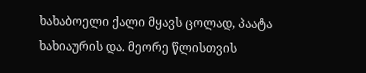ხახაბოელი ქალი მყავს ცოლად, პაატა ხახიაურის და. მეორე წლისთვის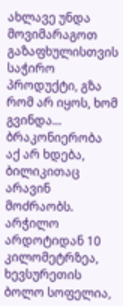ახლავე უნდა მოვიმარაგოთ გაზაფხულისთვის საჭირო პროდუქტი, გზა რომ არ იყოს, ხომ გვინდა... ბრაკონიერობა აქ არ ხდება, ბილიკითაც არავინ მოძრაობს. არჭილო არდოტიდან 10 კილომეტრზეა, ხევსურეთის ბოლო სოფელია,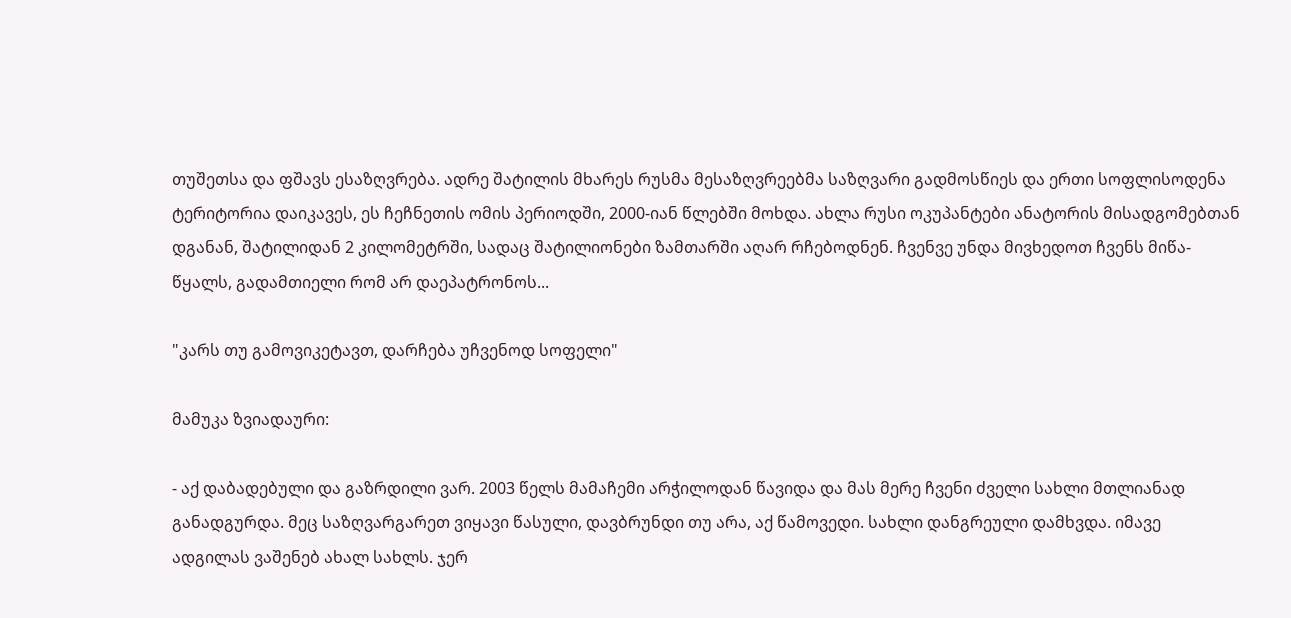თუშეთსა და ფშავს ესაზღვრება. ადრე შატილის მხარეს რუსმა მესაზღვრეებმა საზღვარი გადმოსწიეს და ერთი სოფლისოდენა ტერიტორია დაიკავეს, ეს ჩეჩნეთის ომის პერიოდში, 2000-იან წლებში მოხდა. ახლა რუსი ოკუპანტები ანატორის მისადგომებთან დგანან, შატილიდან 2 კილომეტრში, სადაც შატილიონები ზამთარში აღარ რჩებოდნენ. ჩვენვე უნდა მივხედოთ ჩვენს მიწა-წყალს, გადამთიელი რომ არ დაეპატრონოს...

"კარს თუ გამოვიკეტავთ, დარჩება უჩვენოდ სოფელი"

მამუკა ზვიადაური:

- აქ დაბადებული და გაზრდილი ვარ. 2003 წელს მამაჩემი არჭილოდან წავიდა და მას მერე ჩვენი ძველი სახლი მთლიანად განადგურდა. მეც საზღვარგარეთ ვიყავი წასული, დავბრუნდი თუ არა, აქ წამოვედი. სახლი დანგრეული დამხვდა. იმავე ადგილას ვაშენებ ახალ სახლს. ჯერ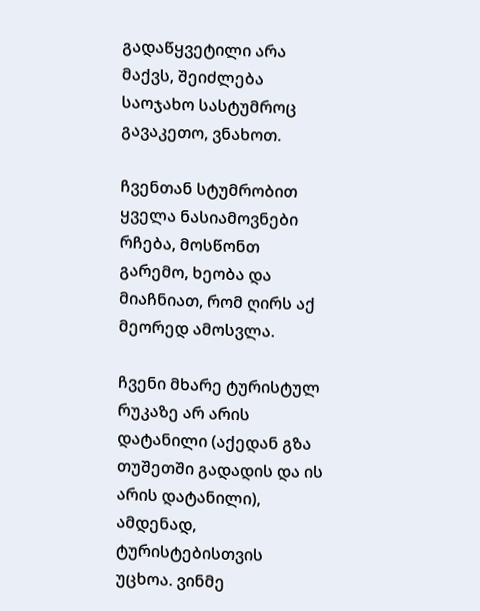გადაწყვეტილი არა მაქვს, შეიძლება საოჯახო სასტუმროც გავაკეთო, ვნახოთ.

ჩვენთან სტუმრობით ყველა ნასიამოვნები რჩება, მოსწონთ გარემო, ხეობა და მიაჩნიათ, რომ ღირს აქ მეორედ ამოსვლა.

ჩვენი მხარე ტურისტულ რუკაზე არ არის დატანილი (აქედან გზა თუშეთში გადადის და ის არის დატანილი), ამდენად, ტურისტებისთვის უცხოა. ვინმე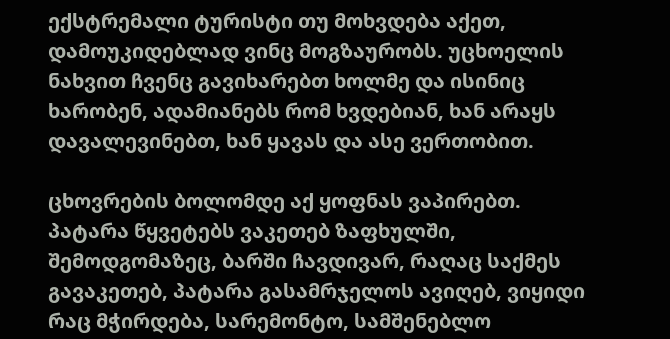ექსტრემალი ტურისტი თუ მოხვდება აქეთ, დამოუკიდებლად ვინც მოგზაურობს. უცხოელის ნახვით ჩვენც გავიხარებთ ხოლმე და ისინიც ხარობენ, ადამიანებს რომ ხვდებიან, ხან არაყს დავალევინებთ, ხან ყავას და ასე ვერთობით.

ცხოვრების ბოლომდე აქ ყოფნას ვაპირებთ. პატარა წყვეტებს ვაკეთებ ზაფხულში, შემოდგომაზეც, ბარში ჩავდივარ, რაღაც საქმეს გავაკეთებ, პატარა გასამრჯელოს ავიღებ, ვიყიდი რაც მჭირდება, სარემონტო, სამშენებლო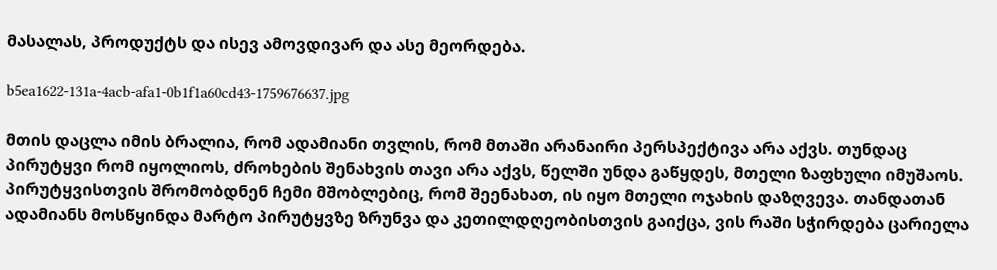მასალას, პროდუქტს და ისევ ამოვდივარ და ასე მეორდება.

b5ea1622-131a-4acb-afa1-0b1f1a60cd43-1759676637.jpg

მთის დაცლა იმის ბრალია, რომ ადამიანი თვლის, რომ მთაში არანაირი პერსპექტივა არა აქვს. თუნდაც პირუტყვი რომ იყოლიოს, ძროხების შენახვის თავი არა აქვს, წელში უნდა გაწყდეს, მთელი ზაფხული იმუშაოს. პირუტყვისთვის შრომობდნენ ჩემი მშობლებიც, რომ შეენახათ, ის იყო მთელი ოჯახის დაზღვევა. თანდათან ადამიანს მოსწყინდა მარტო პირუტყვზე ზრუნვა და კეთილდღეობისთვის გაიქცა, ვის რაში სჭირდება ცარიელა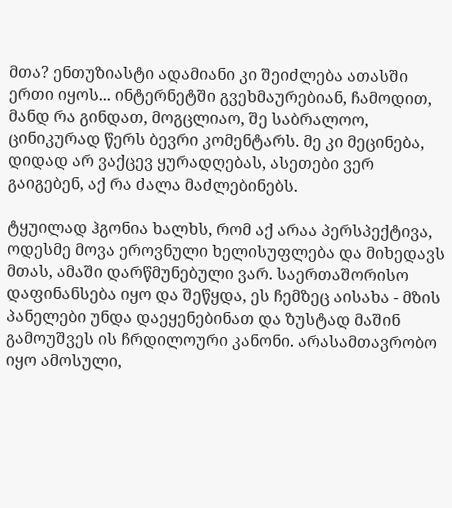მთა? ენთუზიასტი ადამიანი კი შეიძლება ათასში ერთი იყოს... ინტერნეტში გვეხმაურებიან, ჩამოდით, მანდ რა გინდათ, მოგცლიაო, შე საბრალოო, ცინიკურად წერს ბევრი კომენტარს. მე კი მეცინება, დიდად არ ვაქცევ ყურადღებას, ასეთები ვერ გაიგებენ, აქ რა ძალა მაძლებინებს.

ტყუილად ჰგონია ხალხს, რომ აქ არაა პერსპექტივა, ოდესმე მოვა ეროვნული ხელისუფლება და მიხედავს მთას, ამაში დარწმუნებული ვარ. საერთაშორისო დაფინანსება იყო და შეწყდა, ეს ჩემზეც აისახა - მზის პანელები უნდა დაეყენებინათ და ზუსტად მაშინ გამოუშვეს ის ჩრდილოური კანონი. არასამთავრობო იყო ამოსული,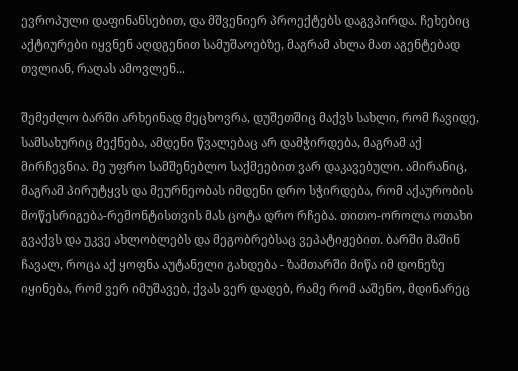ევროპული დაფინანსებით, და მშვენიერ პროექტებს დაგვპირდა. ჩეხებიც აქტიურები იყვნენ აღდგენით სამუშაოებზე, მაგრამ ახლა მათ აგენტებად თვლიან, რაღას ამოვლენ...

შემეძლო ბარში არხეინად მეცხოვრა, დუშეთშიც მაქვს სახლი, რომ ჩავიდე, სამსახურიც მექნება, ამდენი წვალებაც არ დამჭირდება, მაგრამ აქ მირჩევნია. მე უფრო სამშენებლო საქმეებით ვარ დაკავებული. ამირანიც, მაგრამ პირუტყვს და მეურნეობას იმდენი დრო სჭირდება, რომ აქაურობის მოწესრიგება-რემონტისთვის მას ცოტა დრო რჩება. თითო-ოროლა ოთახი გვაქვს და უკვე ახლობლებს და მეგობრებსაც ვეპატიჟებით. ბარში მაშინ ჩავალ, როცა აქ ყოფნა აუტანელი გახდება - ზამთარში მიწა იმ დონეზე იყინება, რომ ვერ იმუშავებ, ქვას ვერ დადებ, რამე რომ ააშენო, მდინარეც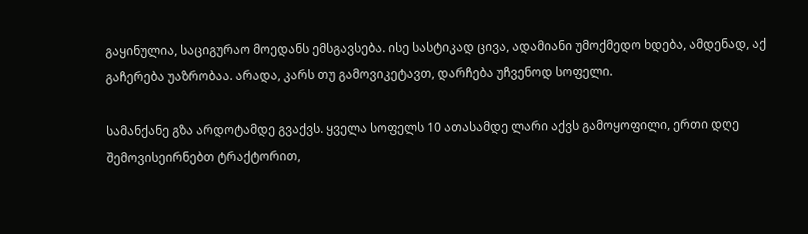გაყინულია, საციგურაო მოედანს ემსგავსება. ისე სასტიკად ცივა, ადამიანი უმოქმედო ხდება, ამდენად, აქ გაჩერება უაზრობაა. არადა, კარს თუ გამოვიკეტავთ, დარჩება უჩვენოდ სოფელი.

სამანქანე გზა არდოტამდე გვაქვს. ყველა სოფელს 10 ათასამდე ლარი აქვს გამოყოფილი, ერთი დღე შემოვისეირნებთ ტრაქტორით,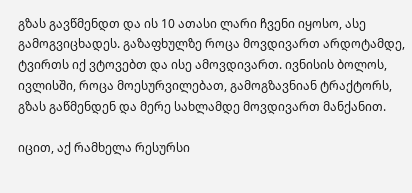გზას გავწმენდთ და ის 10 ათასი ლარი ჩვენი იყოსო, ასე გამოგვიცხადეს. გაზაფხულზე როცა მოვდივართ არდოტამდე, ტვირთს იქ ვტოვებთ და ისე ამოვდივართ. ივნისის ბოლოს, ივლისში, როცა მოესურვილებათ, გამოგზავნიან ტრაქტორს, გზას გაწმენდენ და მერე სახლამდე მოვდივართ მანქანით.

იცით, აქ რამხელა რესურსი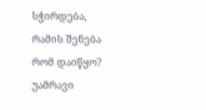სჭირდება, რამის შენება რომ დაიწყო? უამრავი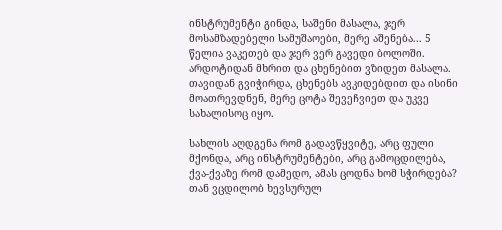ინსტრუმენტი გინდა, საშენი მასალა, ჯერ მოსამზადებელი სამუშაოები, მერე აშენება... 5 წელია ვაკეთებ და ჯერ ვერ გავედი ბოლოში. არდოტიდან მხრით და ცხენებით ვზიდეთ მასალა. თავიდან გვიჭირდა, ცხენებს ავკიდებდით და ისინი მოათრევდნენ, მერე ცოტა შევეჩვიეთ და უკვე სახალისოც იყო.

სახლის აღდგენა რომ გადავწყვიტე, არც ფული მქონდა, არც ინსტრუმენტები, არც გამოცდილება, ქვა-ქვაზე რომ დამედო, ამას ცოდნა ხომ სჭირდება? თან ვცდილობ ხევსურულ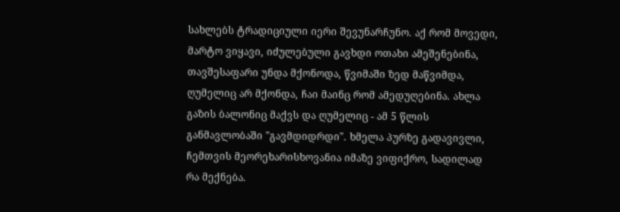სახლებს ტრადიციული იერი შევუნარჩუნო. აქ რომ მოვედი, მარტო ვიყავი, იძულებული გავხდი ოთახი ამეშენებინა, თავშესაფარი უნდა მქონოდა, წვიმაში ზედ მაწვიმდა, ღუმელიც არ მქონდა, ჩაი მაინც რომ ამედუღებინა. ახლა გაზის ბალონიც მაქვს და ღუმელიც - ამ 5 წლის განმავლობაში "გავმდიდრდი". ხმელა პურზე გადავივლი, ჩემთვის მეორეხარისხოვანია იმაზე ვიფიქრო, სადილად რა მექნება.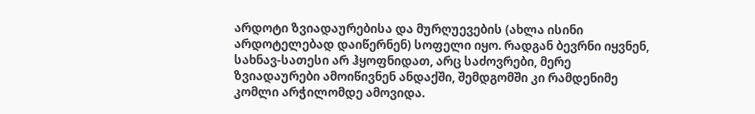არდოტი ზვიადაურებისა და მურღუევების (ახლა ისინი არდოტელებად დაიწერნენ) სოფელი იყო. რადგან ბევრნი იყვნენ, სახნავ-სათესი არ ჰყოფნიდათ, არც საძოვრები, მერე ზვიადაურები ამოიწივნენ ანდაქში, შემდგომში კი რამდენიმე კომლი არჭილომდე ამოვიდა.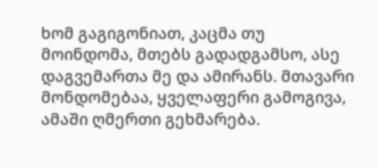ხომ გაგიგონიათ, კაცმა თუ მოინდომა, მთებს გადადგამსო, ასე დაგვემართა მე და ამირანს. მთავარი მონდომებაა, ყველაფერი გამოგივა, ამაში ღმერთი გეხმარება.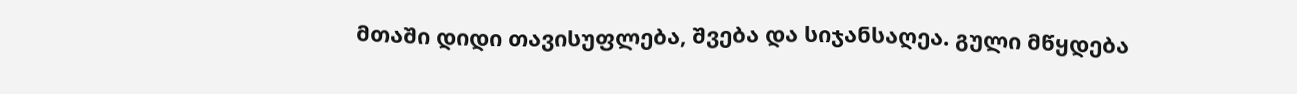მთაში დიდი თავისუფლება, შვება და სიჯანსაღეა. გული მწყდება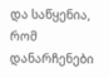და საწყენია, რომ დანარჩენები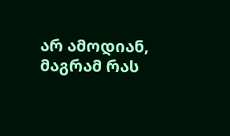არ ამოდიან, მაგრამ რას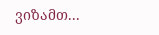ვიზამთ...